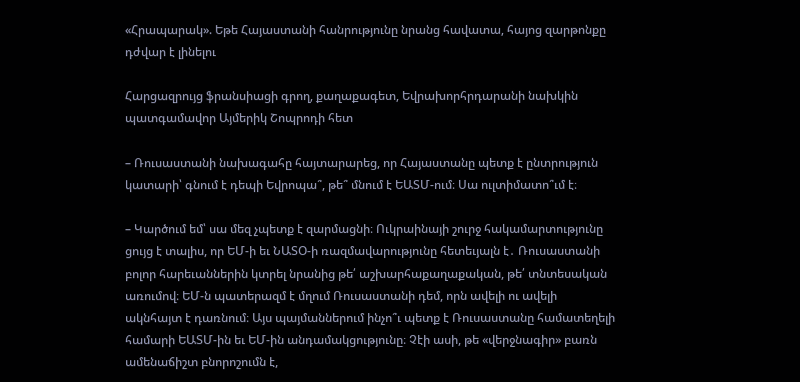«Հրապարակ». Եթե Հայաստանի հանրությունը նրանց հավատա, հայոց զարթոնքը դժվար է լինելու

Հարցազրույց ֆրանսիացի գրող, քաղաքագետ, Եվրախորհրդարանի նախկին պատգամավոր Այմերիկ Շոպրոդի հետ

– Ռուսաստանի նախագահը հայտարարեց, որ Հայաստանը պետք է ընտրություն կատարի՝ գնում է դեպի Եվրոպա՞, թե՞ մնում է ԵԱՏՄ-ում։ Սա ուլտիմատո՞ւմ է։

– Կարծում եմ՝ սա մեզ չպետք է զարմացնի։ Ուկրաինայի շուրջ հակամարտությունը ցույց է տալիս, որ ԵՄ-ի եւ ՆԱՏՕ-ի ռազմավարությունը հետեւյալն է․ Ռուսաստանի բոլոր հարեւաններին կտրել նրանից թե՛ աշխարհաքաղաքական, թե՛ տնտեսական առումով։ ԵՄ-ն պատերազմ է մղում Ռուսաստանի դեմ, որն ավելի ու ավելի ակնհայտ է դառնում։ Այս պայմաններում ինչո՞ւ պետք է Ռուսաստանը համատեղելի համարի ԵԱՏՄ-ին եւ ԵՄ-ին անդամակցությունը։ Չէի ասի, թե «վերջնագիր» բառն ամենաճիշտ բնորոշումն է,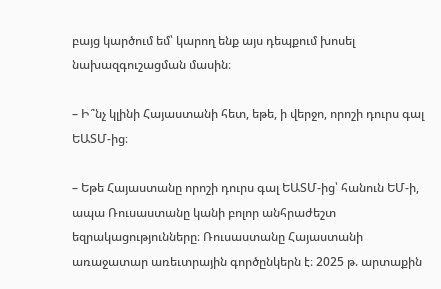բայց կարծում եմ՝ կարող ենք այս դեպքում խոսել նախազգուշացման մասին։

– Ի՞նչ կլինի Հայաստանի հետ, եթե, ի վերջո, որոշի դուրս գալ ԵԱՏՄ-ից։

– Եթե Հայաստանը որոշի դուրս գալ ԵԱՏՄ-ից՝ հանուն ԵՄ-ի, ապա Ռուսաստանը կանի բոլոր անհրաժեշտ եզրակացությունները։ Ռուսաստանը Հայաստանի առաջատար առեւտրային գործընկերն է։ 2025 թ. արտաքին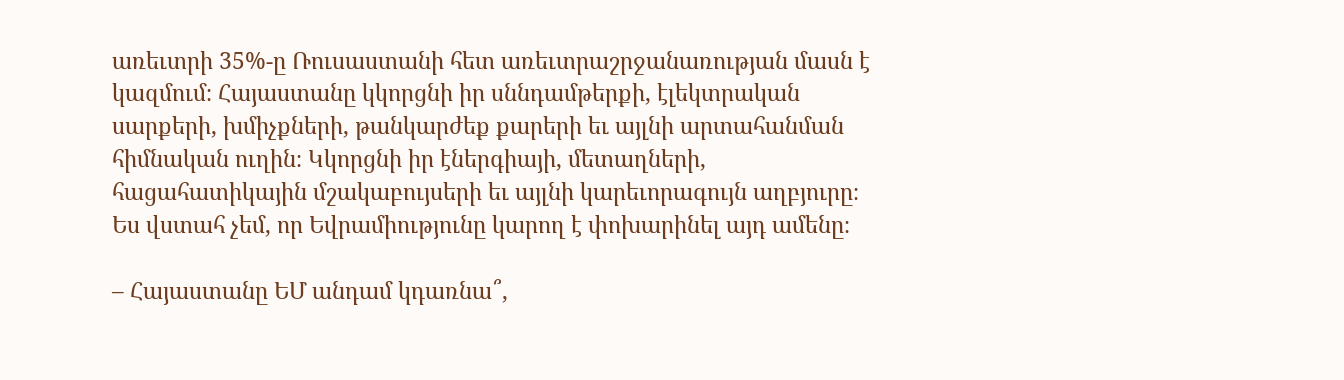առեւտրի 35%-ը Ռուսաստանի հետ առեւտրաշրջանառության մասն է կազմում։ Հայաստանը կկորցնի իր սննդամթերքի, էլեկտրական սարքերի, խմիչքների, թանկարժեք քարերի եւ այլնի արտահանման հիմնական ուղին։ Կկորցնի իր էներգիայի, մետաղների, հացահատիկային մշակաբույսերի եւ այլնի կարեւորագույն աղբյուրը։ Ես վստահ չեմ, որ Եվրամիությունը կարող է փոխարինել այդ ամենը։

– Հայաստանը ԵՄ անդամ կդառնա՞,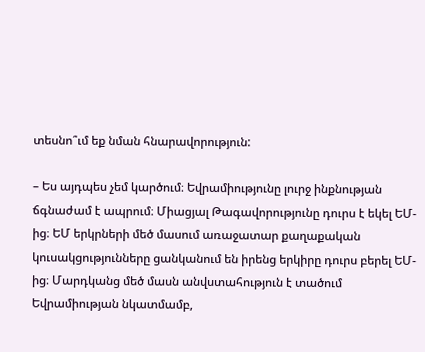տեսնո՞ւմ եք նման հնարավորություն:

– Ես այդպես չեմ կարծում։ Եվրամիությունը լուրջ ինքնության ճգնաժամ է ապրում։ Միացյալ Թագավորությունը դուրս է եկել ԵՄ-ից։ ԵՄ երկրների մեծ մասում առաջատար քաղաքական կուսակցությունները ցանկանում են իրենց երկիրը դուրս բերել ԵՄ-ից։ Մարդկանց մեծ մասն անվստահություն է տածում Եվրամիության նկատմամբ,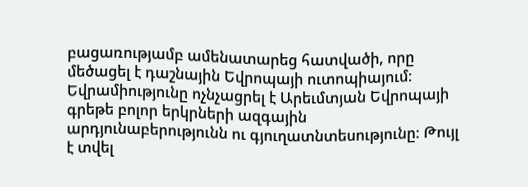բացառությամբ ամենատարեց հատվածի, որը մեծացել է դաշնային Եվրոպայի ուտոպիայում։ Եվրամիությունը ոչնչացրել է Արեւմտյան Եվրոպայի գրեթե բոլոր երկրների ազգային արդյունաբերությունն ու գյուղատնտեսությունը։ Թույլ է տվել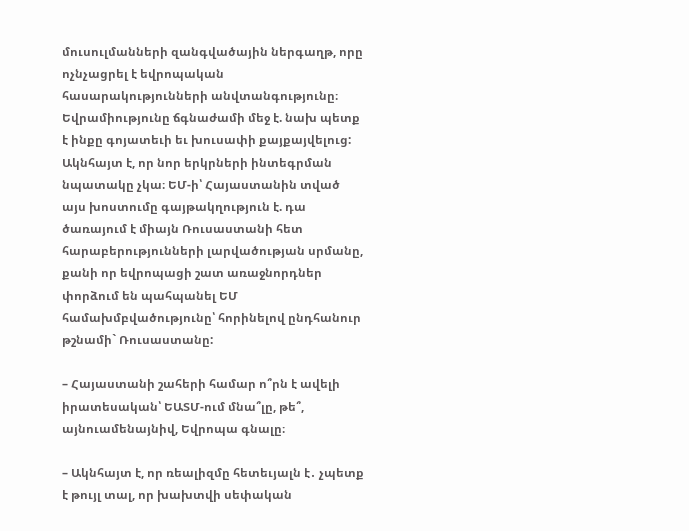մուսուլմանների զանգվածային ներգաղթ, որը ոչնչացրել է եվրոպական հասարակությունների անվտանգությունը։ Եվրամիությունը ճգնաժամի մեջ է. նախ պետք է ինքը գոյատեւի եւ խուսափի քայքայվելուց: Ակնհայտ է, որ նոր երկրների ինտեգրման նպատակը չկա։ ԵՄ-ի՝ Հայաստանին տված այս խոստումը գայթակղություն է. դա ծառայում է միայն Ռուսաստանի հետ հարաբերությունների լարվածության սրմանը, քանի որ եվրոպացի շատ առաջնորդներ փորձում են պահպանել ԵՄ համախմբվածությունը՝ հորինելով ընդհանուր թշնամի` Ռուսաստանը:

– Հայաստանի շահերի համար ո՞րն է ավելի իրատեսական՝ ԵԱՏՄ-ում մնա՞լը, թե՞, այնուամենայնիվ, Եվրոպա գնալը։

– Ակնհայտ է, որ ռեալիզմը հետեւյալն է․ չպետք է թույլ տալ, որ խախտվի սեփական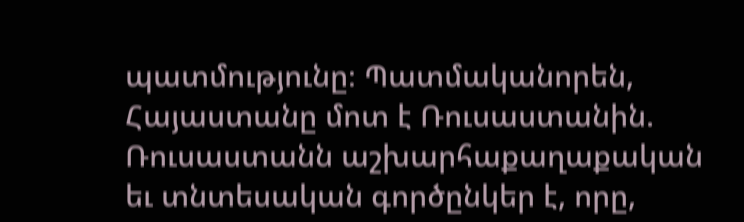պատմությունը։ Պատմականորեն, Հայաստանը մոտ է Ռուսաստանին. Ռուսաստանն աշխարհաքաղաքական եւ տնտեսական գործընկեր է, որը,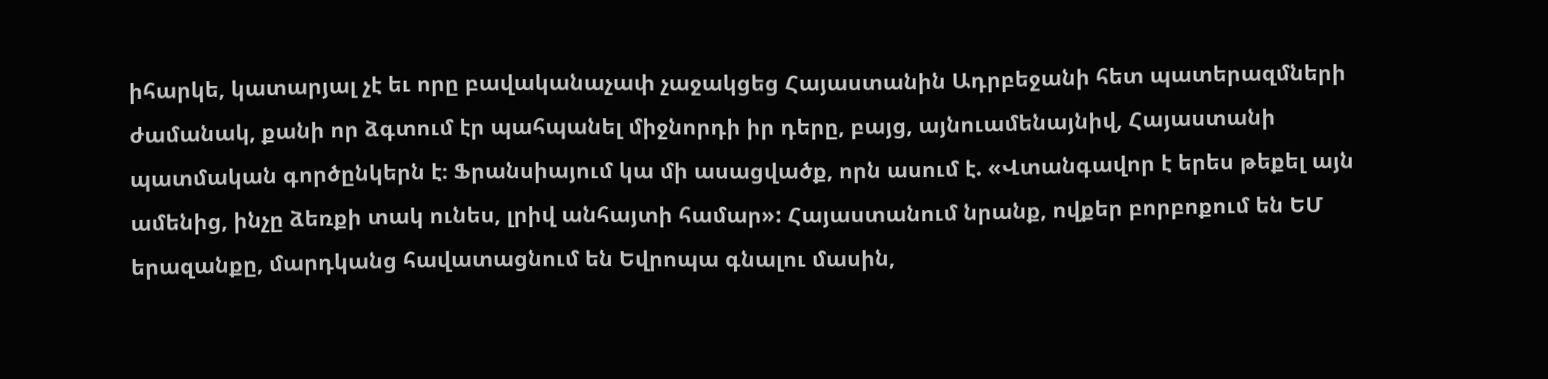իհարկե, կատարյալ չէ եւ որը բավականաչափ չաջակցեց Հայաստանին Ադրբեջանի հետ պատերազմների ժամանակ, քանի որ ձգտում էր պահպանել միջնորդի իր դերը, բայց, այնուամենայնիվ, Հայաստանի պատմական գործընկերն է։ Ֆրանսիայում կա մի ասացվածք, որն ասում է. «Վտանգավոր է երես թեքել այն ամենից, ինչը ձեռքի տակ ունես, լրիվ անհայտի համար»: Հայաստանում նրանք, ովքեր բորբոքում են ԵՄ երազանքը, մարդկանց հավատացնում են Եվրոպա գնալու մասին,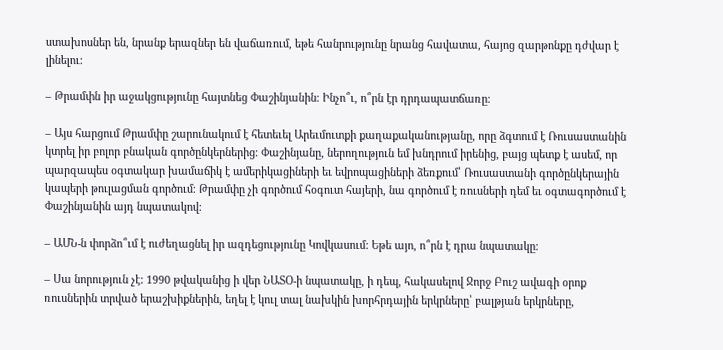ստախոսներ են, նրանք երազներ են վաճառում, եթե հանրությունը նրանց հավատա, հայոց զարթոնքը դժվար է լինելու:

– Թրամփն իր աջակցությունը հայտնեց Փաշինյանին։ Ինչո՞ւ, ո՞րն էր դրդապատճառը։

– Այս հարցում Թրամփը շարունակում է հետեւել Արեւմուտքի քաղաքականությանը, որը ձգտում է Ռուսաստանին կտրել իր բոլոր բնական գործընկերներից։ Փաշինյանը, ներողություն եմ խնդրում իրենից, բայց պետք է ասեմ, որ պարզապես օգտակար խամաճիկ է ամերիկացիների եւ եվրոպացիների ձեռքում՝ Ռուսաստանի գործընկերային կապերի թուլացման գործում։ Թրամփը չի գործում հօգուտ հայերի, նա գործում է ռուսների դեմ եւ օգտագործում է Փաշինյանին այդ նպատակով։

– ԱՄՆ-ն փորձո՞ւմ է ուժեղացնել իր ազդեցությունը Կովկասում: Եթե այո, ո՞րն է դրա նպատակը։

– Սա նորություն չէ: 1990 թվականից ի վեր ՆԱՏՕ-ի նպատակը, ի դեպ, հակասելով Ջորջ Բուշ ավագի օրոք ռուսներին տրված երաշխիքներին, եղել է կուլ տալ նախկին խորհրդային երկրները՝ բալթյան երկրները,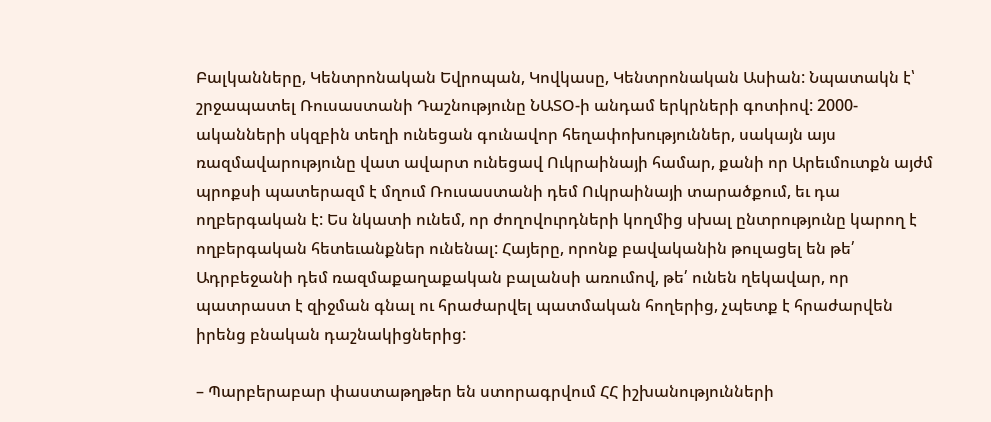Բալկանները, Կենտրոնական Եվրոպան, Կովկասը, Կենտրոնական Ասիան: Նպատակն է՝ շրջապատել Ռուսաստանի Դաշնությունը ՆԱՏՕ-ի անդամ երկրների գոտիով: 2000-ականների սկզբին տեղի ունեցան գունավոր հեղափոխություններ, սակայն այս ռազմավարությունը վատ ավարտ ունեցավ Ուկրաինայի համար, քանի որ Արեւմուտքն այժմ պրոքսի պատերազմ է մղում Ռուսաստանի դեմ Ուկրաինայի տարածքում, եւ դա ողբերգական է: Ես նկատի ունեմ, որ ժողովուրդների կողմից սխալ ընտրությունը կարող է ողբերգական հետեւանքներ ունենալ: Հայերը, որոնք բավականին թուլացել են թե՛ Ադրբեջանի դեմ ռազմաքաղաքական բալանսի առումով, թե՛ ունեն ղեկավար, որ պատրաստ է զիջման գնալ ու հրաժարվել պատմական հողերից, չպետք է հրաժարվեն իրենց բնական դաշնակիցներից:

– Պարբերաբար փաստաթղթեր են ստորագրվում ՀՀ իշխանությունների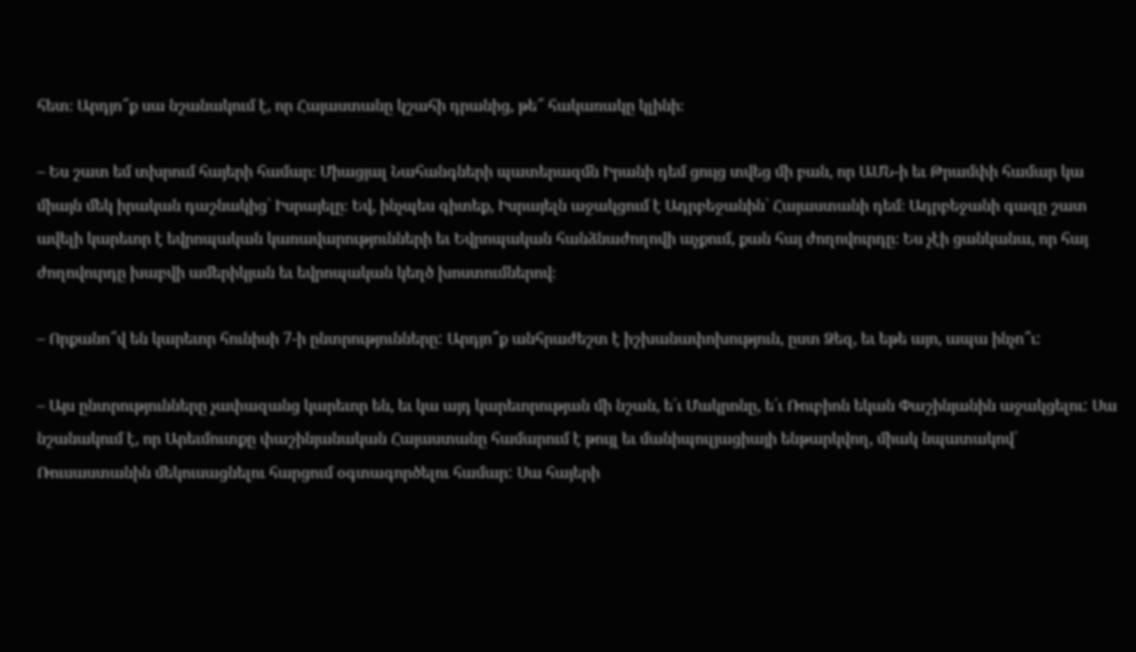հետ։ Արդյո՞ք սա նշանակում է, որ Հայաստանը կշահի դրանից, թե՞ հակառակը կլինի։

– Ես շատ եմ տխրում հայերի համար։ Միացյալ Նահանգների պատերազմն Իրանի դեմ ցույց տվեց մի բան, որ ԱՄՆ-ի եւ Թրամփի համար կա միայն մեկ իրական դաշնակից՝ Իսրայելը։ Եվ, ինչպես գիտեք, Իսրայելն աջակցում է Ադրբեջանին` Հայաստանի դեմ։ Ադրբեջանի գազը շատ ավելի կարեւոր է եվրոպական կառավարությունների եւ Եվրոպական հանձնաժողովի աչքում, քան հայ ժողովուրդը։ Ես չէի ցանկանա, որ հայ ժողովուրդը խաբվի ամերիկյան եւ եվրոպական կեղծ խոստումներով։

– Որքանո՞վ են կարեւոր հունիսի 7-ի ընտրությունները: Արդյո՞ք անհրաժեշտ է իշխանափոխություն, ըստ Ձեզ, եւ եթե այո, ապա ինչո՞ւ:

– Այս ընտրությունները չափազանց կարեւոր են, եւ կա այդ կարեւորության մի նշան, ե՛ւ Մակրոնը, ե՛ւ Ռուբիոն եկան Փաշինյանին աջակցելու: Սա նշանակում է, որ Արեւմուտքը փաշինյանական Հայաստանը համարում է թույլ եւ մանիպուլյացիայի ենթարկվող, միակ նպատակով՝ Ռուսաստանին մեկուսացնելու հարցում օգտագործելու համար: Սա հայերի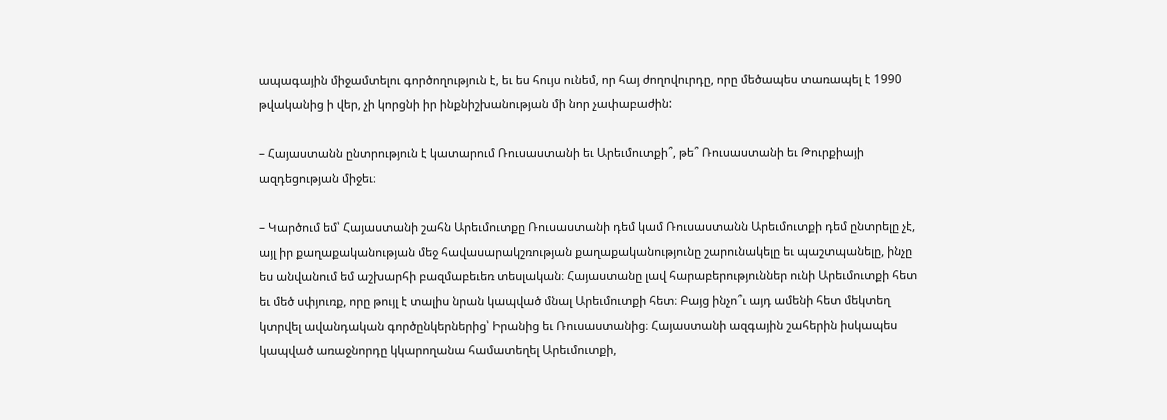ապագային միջամտելու գործողություն է, եւ ես հույս ունեմ, որ հայ ժողովուրդը, որը մեծապես տառապել է 1990 թվականից ի վեր, չի կորցնի իր ինքնիշխանության մի նոր չափաբաժին:

– Հայաստանն ընտրություն է կատարում Ռուսաստանի եւ Արեւմուտքի՞, թե՞ Ռուսաստանի եւ Թուրքիայի ազդեցության միջեւ։

– Կարծում եմ՝ Հայաստանի շահն Արեւմուտքը Ռուսաստանի դեմ կամ Ռուսաստանն Արեւմուտքի դեմ ընտրելը չէ, այլ իր քաղաքականության մեջ հավասարակշռության քաղաքականությունը շարունակելը եւ պաշտպանելը, ինչը ես անվանում եմ աշխարհի բազմաբեւեռ տեսլական։ Հայաստանը լավ հարաբերություններ ունի Արեւմուտքի հետ եւ մեծ սփյուռք, որը թույլ է տալիս նրան կապված մնալ Արեւմուտքի հետ։ Բայց ինչո՞ւ այդ ամենի հետ մեկտեղ կտրվել ավանդական գործընկերներից՝ Իրանից եւ Ռուսաստանից։ Հայաստանի ազգային շահերին իսկապես կապված առաջնորդը կկարողանա համատեղել Արեւմուտքի,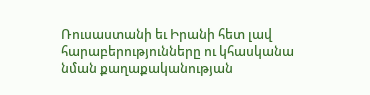Ռուսաստանի եւ Իրանի հետ լավ հարաբերությունները ու կհասկանա նման քաղաքականության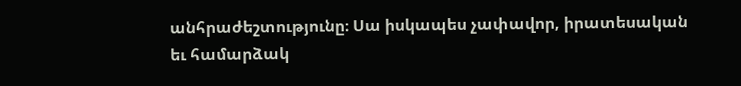անհրաժեշտությունը։ Սա իսկապես չափավոր, իրատեսական եւ համարձակ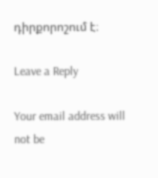դիրքորոշում է։

Leave a Reply

Your email address will not be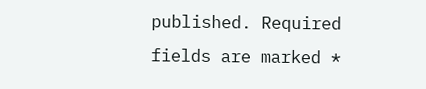published. Required fields are marked *